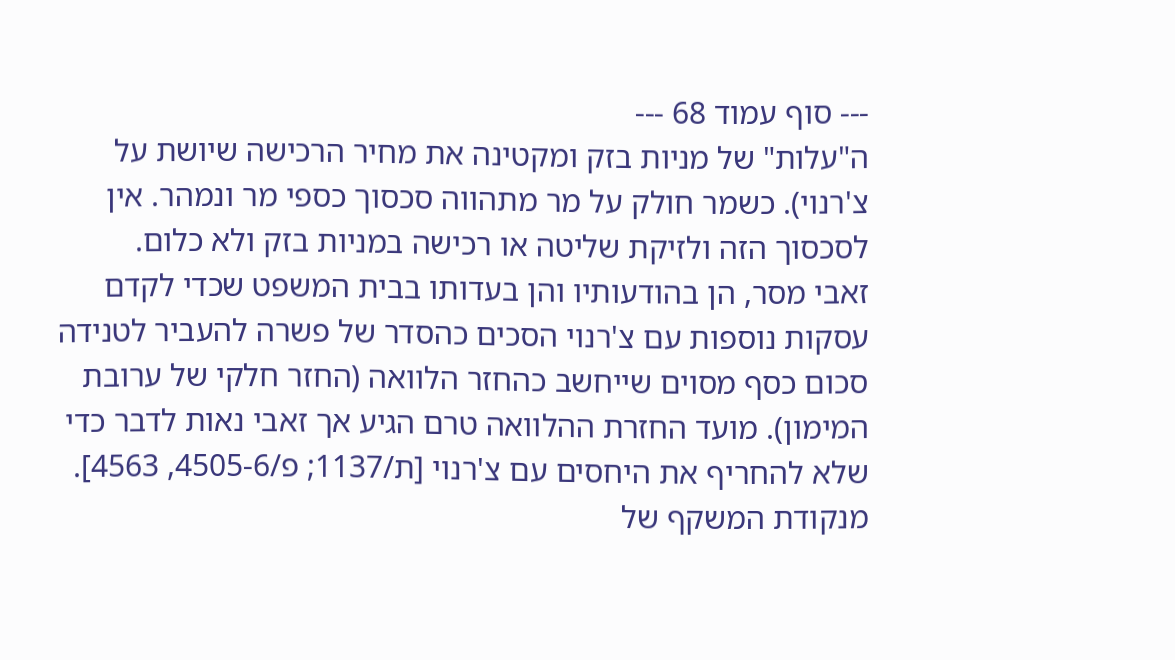--- סוף עמוד 68 ---
ה"עלות" של מניות בזק ומקטינה את מחיר הרכישה שיושת על צ'רנוי). כשמר חולק על מר מתהווה סכסוך כספי מר ונמהר. אין לסכסוך הזה ולזיקת שליטה או רכישה במניות בזק ולא כלום.
זאבי מסר, הן בהודעותיו והן בעדותו בבית המשפט שכדי לקדם עסקות נוספות עם צ'רנוי הסכים כהסדר של פשרה להעביר לטנידה סכום כסף מסוים שייחשב כהחזר הלוואה (החזר חלקי של ערובת המימון). מועד החזרת ההלוואה טרם הגיע אך זאבי נאות לדבר כדי שלא להחריף את היחסים עם צ'רנוי [ת/1137; פ/4505-6, 4563].
מנקודת המשקף של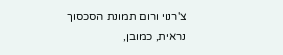צ'רנוי ורום תמונת הסכסוך נראית, כמובן,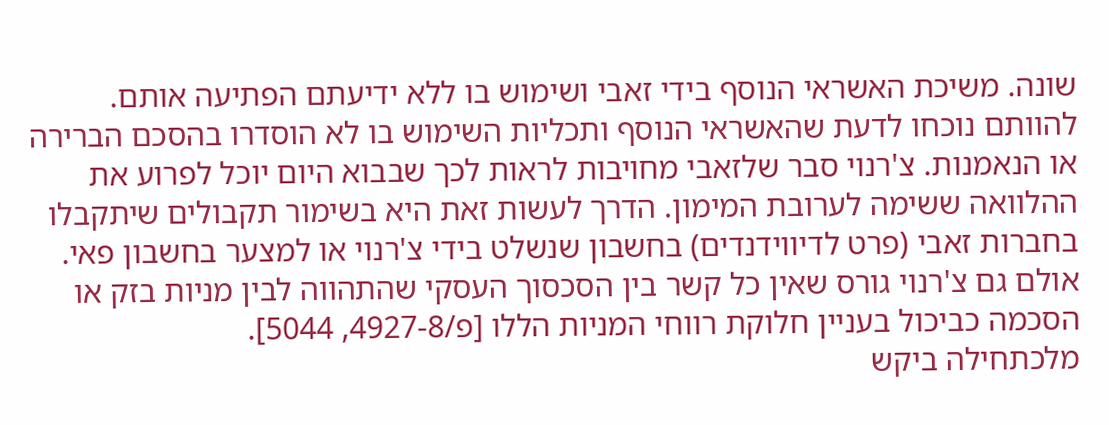שונה. משיכת האשראי הנוסף בידי זאבי ושימוש בו ללא ידיעתם הפתיעה אותם. להוותם נוכחו לדעת שהאשראי הנוסף ותכליות השימוש בו לא הוסדרו בהסכם הברירה או הנאמנות. צ'רנוי סבר שלזאבי מחויבות לראות לכך שבבוא היום יוכל לפרוע את ההלוואה ששימה לערובת המימון. הדרך לעשות זאת היא בשימור תקבולים שיתקבלו בחברות זאבי (פרט לדיווידנדים) בחשבון שנשלט בידי צ'רנוי או למצער בחשבון פאי. אולם גם צ'רנוי גורס שאין כל קשר בין הסכסוך העסקי שהתהווה לבין מניות בזק או הסכמה כביכול בעניין חלוקת רווחי המניות הללו [פ/4927-8, 5044].
מלכתחילה ביקש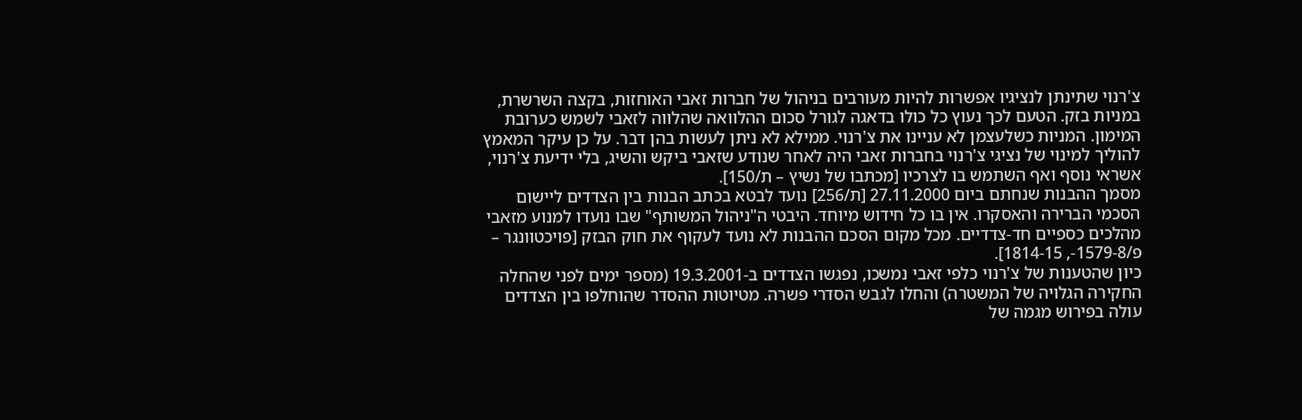צ'רנוי שתינתן לנציגיו אפשרות להיות מעורבים בניהול של חברות זאבי האוחזות, בקצה השרשרת, במניות בזק. הטעם לכך נעוץ כל כולו בדאגה לגורל סכום ההלוואה שהלווה לזאבי לשמש כערובת המימון. המניות כשלעצמן לא עניינו את צ'רנוי. ממילא לא ניתן לעשות בהן דבר. על כן עיקר המאמץ להוליך למינוי של נציגי צ'רנוי בחברות זאבי היה לאחר שנודע שזאבי ביקש והשיג, בלי ידיעת צ'רנוי, אשראי נוסף ואף השתמש בו לצרכיו [מכתבו של נשיץ – ת/150].
מסמך ההבנות שנחתם ביום 27.11.2000 [ת/256] נועד לבטא בכתב הבנות בין הצדדים ליישום הסכמי הברירה והאסקרו. אין בו כל חידוש מיוחד. היבטי ה"ניהול המשותף" שבו נועדו למנוע מזאבי מהלכים כספיים חד-צדדיים. מכל מקום הסכם ההבנות לא נועד לעקוף את חוק הבזק [פויכטוונגר – פ/1579-8-, 1814-15].
כיון שהטענות של צ'רנוי כלפי זאבי נמשכו, נפגשו הצדדים ב-19.3.2001 (מספר ימים לפני שהחלה החקירה הגלויה של המשטרה) והחלו לגבש הסדרי פשרה. מטיוטות ההסדר שהוחלפו בין הצדדים עולה בפירוש מגמה של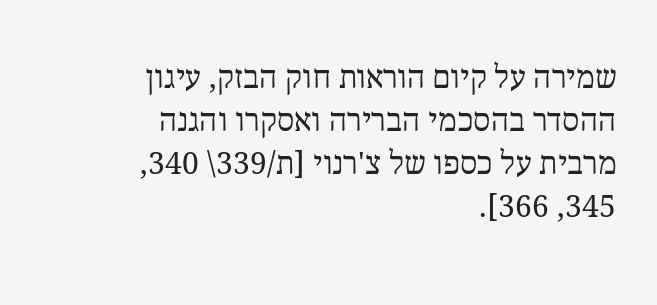שמירה על קיום הוראות חוק הבזק, עיגון ההסדר בהסכמי הברירה ואסקרו והגנה מרבית על כספו של צ'רנוי [ת/339\ 340, 345, 366].